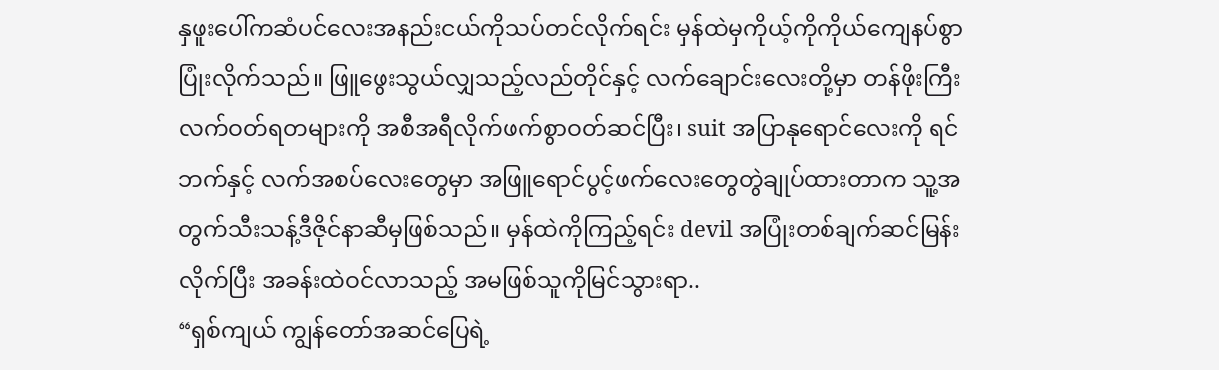နှဖူးပေါ်ကဆံပင်လေးအနည်းငယ်ကိုသပ်တင်လိုက်ရင်း မှန်ထဲမှကိုယ့်ကိုကိုယ်ကျေနပ်စွာပြုံးလိုက်သည်။ ဖြူဖွေးသွယ်လျှသည့်လည်တိုင်နှင့် လက်ချောင်းလေးတို့မှာ တန်ဖိုးကြီးလက်ဝတ်ရတများကို အစီအရီလိုက်ဖက်စွာဝတ်ဆင်ပြီး၊ suit အပြာနုရောင်လေးကို ရင်ဘက်နှင့် လက်အစပ်လေးတွေမှာ အဖြူရောင်ပွင့်ဖက်လေးတွေတွဲချုပ်ထားတာက သူ့အတွက်သီးသန့်ဒီဇိုင်နာဆီမှဖြစ်သည်။ မှန်ထဲကိုကြည့်ရင်း devil အပြုံးတစ်ချက်ဆင်မြန်းလိုက်ပြီး အခန်းထဲဝင်လာသည့် အမဖြစ်သူကိုမြင်သွားရာ..
“ရှစ်ကျယ် ကျွန်တော်အဆင်ပြေရဲ့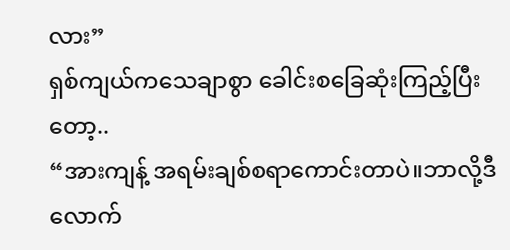လား”
ရှစ်ကျယ်ကသေချာစွာ ခေါင်းစခြေဆုံးကြည့်ပြီးတော့..
“အားကျန့် အရမ်းချစ်စရာကောင်းတာပဲ။ဘာလို့ဒီလောက်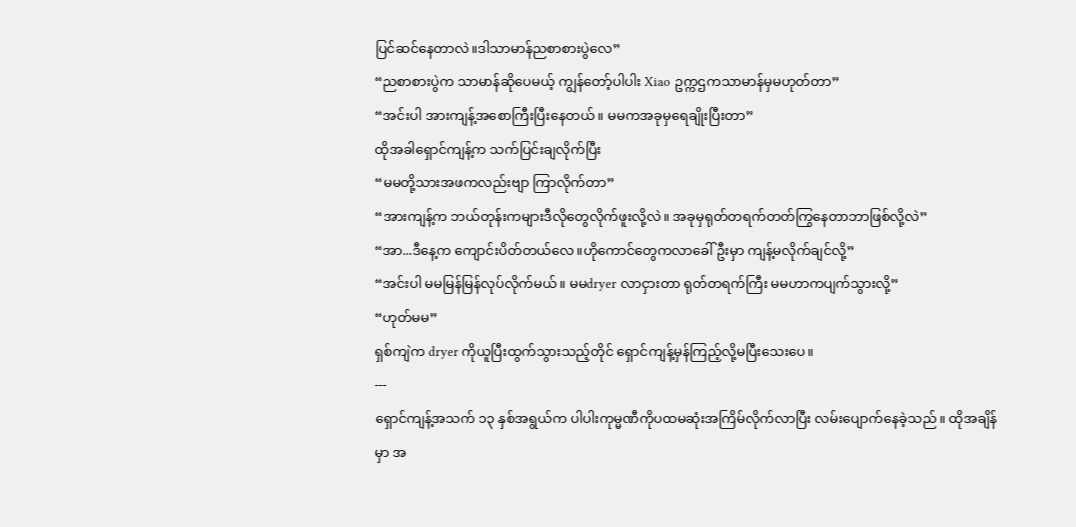ပြင်ဆင်နေတာလဲ။ဒါသာမာန်ညစာစားပွဲလေ”
“ညစာစားပွဲက သာမာန်ဆိုပေမယ့် ကျွန်တော့်ပါပါး Xiao ဥက္ကဌကသာမာန်မှမဟုတ်တာ”
“အင်းပါ အားကျန့်အစောကြီးပြီးနေတယ်။ မမကအခုမှရေချိုးပြီးတာ”
ထိုအခါရှောင်ကျန့်က သက်ပြင်းချလိုက်ပြီး
“မမတို့သားအဖကလည်းဗျာ ကြာလိုက်တာ”
“အားကျန့်က ဘယ်တုန်းကများဒီလိုတွေလိုက်ဖူးလို့လဲ။ အခုမှရုတ်တရက်တတ်ကြွနေတာဘာဖြစ်လို့လဲ”
“အာ...ဒီနေ့က ကျောင်းပိတ်တယ်လေ။ဟိုကောင်တွေကလာခေါ်ဦးမှာ ကျန့်မလိုက်ချင်လို့”
“အင်းပါ မမမြန်မြန်လုပ်လိုက်မယ်။ မမdryer လာငှားတာ ရုတ်တရက်ကြီး မမဟာကပျက်သွားလို့”
“ဟုတ်မမ”
ရှစ်ကျဲက dryer ကိုယူပြီးထွက်သွားသည့်တိုင် ရှောင်ကျန့်မှန်ကြည့်လို့မပြီးသေးပေ။
---
ရှောင်ကျန့်အသက် ၁၃ နှစ်အရွယ်က ပါပါးကုမ္မဏီကိုပထမဆုံးအကြိမ်လိုက်လာပြီး လမ်းပျောက်နေခဲ့သည်။ ထိုအချိန်မှာ အ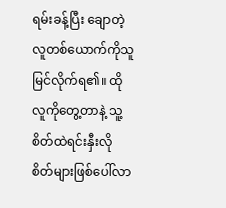ရမ်းခန့်ပြီး ချောတဲ့လူတစ်ယောက်ကိုသူမြင်လိုက်ရ၏။ ထိုလူကိုတွေ့တာနဲ့ သူ့စိတ်ထဲရင်းနှီးလိုစိတ်များဖြစ်ပေါ်လာ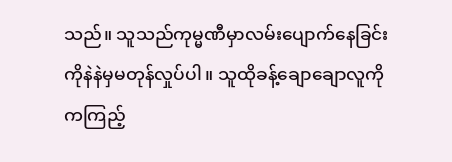သည်။ သူသည်ကုမ္မဏီမှာလမ်းပျောက်နေခြင်းကိုနဲနဲမှမတုန်လှုပ်ပါ။ သူထိုခန့်ချောချောလူကိုကကြည့်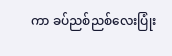ကာ ခပ်ညစ်ညစ်လေးပြုံး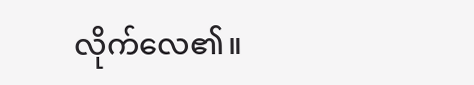လိုက်လေ၏။